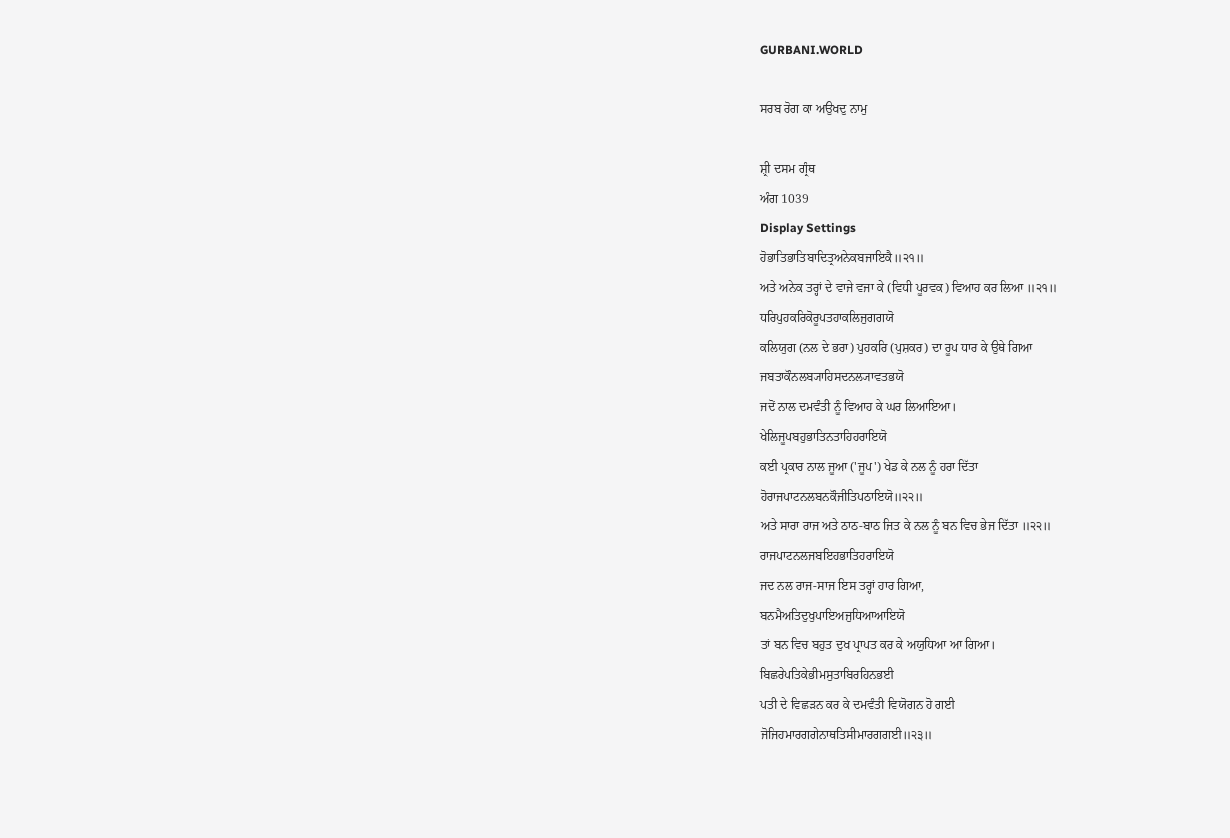GURBANI.WORLD

ਸਰਬ ਰੋਗ ਕਾ ਅਉਖਦੁ ਨਾਮੁ

ਸ਼੍ਰੀ ਦਸਮ ਗ੍ਰੰਥ
ਅੰਗ 1039
Display Settings
ਹੋਭਾਤਿਭਾਤਿਬਾਦਿਤ੍ਰਅਨੇਕਬਜਾਇਕੈ॥੨੧॥
ਅਤੇ ਅਨੇਕ ਤਰ੍ਹਾਂ ਦੇ ਵਾਜੇ ਵਜਾ ਕੇ (ਵਿਧੀ ਪੂਰਵਕ) ਵਿਆਹ ਕਰ ਲਿਆ ॥੨੧॥
ਧਰਿਪੁਹਕਰਿਕੋਰੂਪਤਹਾਕਲਿਜੁਗਗਯੋ
ਕਲਿਯੁਗ (ਨਲ ਦੇ ਭਰਾ) ਪੁਹਕਰਿ (ਪੁਸ਼ਕਰ) ਦਾ ਰੂਪ ਧਾਰ ਕੇ ਉਥੇ ਗਿਆ
ਜਬਤਾਕੌਨਲਬ੍ਯਾਹਿਸਦਨਲ੍ਯਾਵਤਭਯੋ
ਜਦੋਂ ਨਾਲ ਦਮਵੰਤੀ ਨੂੰ ਵਿਆਹ ਕੇ ਘਰ ਲਿਆਇਆ।
ਖੇਲਿਜੂਪਬਹੁਭਾਤਿਨਤਾਹਿਹਰਾਇਯੋ
ਕਈ ਪ੍ਰਕਾਰ ਨਾਲ ਜੂਆ ('ਜੂਪ') ਖੇਡ ਕੇ ਨਲ ਨੂੰ ਹਰਾ ਦਿੱਤਾ
ਹੋਰਾਜਪਾਟਨਲਬਨਕੌਜੀਤਿਪਠਾਇਯੋ॥੨੨॥
ਅਤੇ ਸਾਰਾ ਰਾਜ ਅਤੇ ਠਾਠ-ਬਾਠ ਜਿਤ ਕੇ ਨਲ ਨੂੰ ਬਨ ਵਿਚ ਭੇਜ ਦਿੱਤਾ ॥੨੨॥
ਰਾਜਪਾਟਨਲਜਬਇਹਭਾਤਿਹਰਾਇਯੋ
ਜਦ ਨਲ ਰਾਜ-ਸਾਜ ਇਸ ਤਰ੍ਹਾਂ ਹਾਰ ਗਿਆ,
ਬਨਮੈਅਤਿਦੁਖੁਪਾਇਅਜੁਧਿਆਆਇਯੋ
ਤਾਂ ਬਨ ਵਿਚ ਬਹੁਤ ਦੁਖ ਪ੍ਰਾਪਤ ਕਰ ਕੇ ਅਯੁਧਿਆ ਆ ਗਿਆ।
ਬਿਛਰੇਪਤਿਕੇਭੀਮਸੁਤਾਬਿਰਹਿਨਭਈ
ਪਤੀ ਦੇ ਵਿਛੜਨ ਕਰ ਕੇ ਦਮਵੰਤੀ ਵਿਯੋਗਨ ਹੋ ਗਈ
ਜੋਜਿਹਮਾਰਗਗੇਨਾਥਤਿਸੀਮਾਰਗਗਈ॥੨੩॥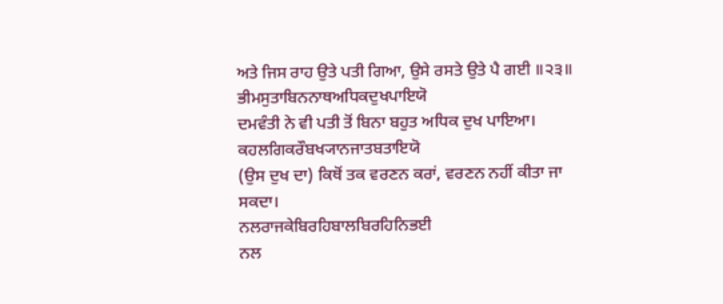ਅਤੇ ਜਿਸ ਰਾਹ ਉਤੇ ਪਤੀ ਗਿਆ, ਉਸੇ ਰਸਤੇ ਉਤੇ ਪੈ ਗਈ ॥੨੩॥
ਭੀਮਸੁਤਾਬਿਨਨਾਥਅਧਿਕਦੁਖਪਾਇਯੋ
ਦਮਵੰਤੀ ਨੇ ਵੀ ਪਤੀ ਤੋਂ ਬਿਨਾ ਬਹੁਤ ਅਧਿਕ ਦੁਖ ਪਾਇਆ।
ਕਹਲਗਿਕਰੌਬਖ੍ਯਾਨਜਾਤਬਤਾਇਯੋ
(ਉਸ ਦੁਖ ਦਾ) ਕਿਥੋਂ ਤਕ ਵਰਣਨ ਕਰਾਂ, ਵਰਣਨ ਨਹੀਂ ਕੀਤਾ ਜਾ ਸਕਦਾ।
ਨਲਰਾਜਕੇਬਿਰਹਿਬਾਲਬਿਰਹਿਨਿਭਈ
ਨਲ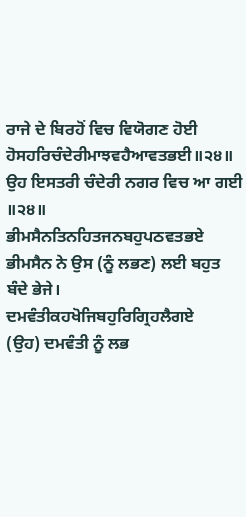ਰਾਜੇ ਦੇ ਬਿਰਹੋਂ ਵਿਚ ਵਿਯੋਗਣ ਹੋਈ
ਹੋਸਹਰਿਚੰਦੇਰੀਮਾਝਵਹੈਆਵਤਭਈ॥੨੪॥
ਉਹ ਇਸਤਰੀ ਚੰਦੇਰੀ ਨਗਰ ਵਿਚ ਆ ਗਈ ॥੨੪॥
ਭੀਮਸੈਨਤਿਨਹਿਤਜਨਬਹੁਪਠਵਤਭਏ
ਭੀਮਸੈਨ ਨੇ ਉਸ (ਨੂੰ ਲਭਣ) ਲਈ ਬਹੁਤ ਬੰਦੇ ਭੇਜੇ।
ਦਮਵੰਤੀਕਹਖੋਜਿਬਹੁਰਿਗ੍ਰਿਹਲੈਗਏ
(ਉਹ) ਦਮਵੰਤੀ ਨੂੰ ਲਭ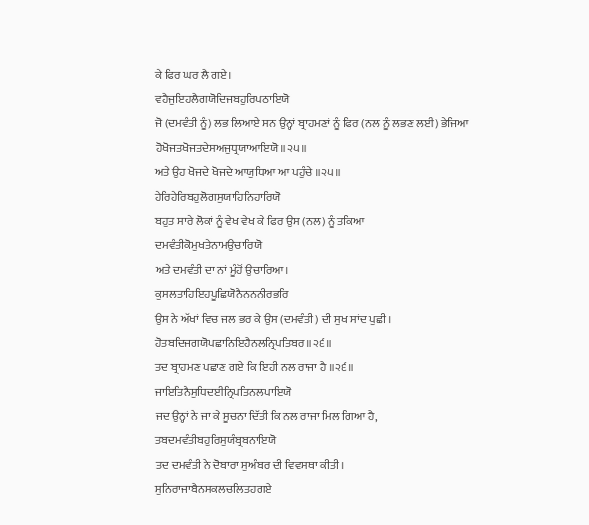ਕੇ ਫਿਰ ਘਰ ਲੈ ਗਏ।
ਵਹੈਜੁਇਹਲੈਗਯੋਦਿਜਬਹੁਰਿਪਠਾਇਯੋ
ਜੋ (ਦਮਵੰਤੀ ਨੂੰ) ਲਭ ਲਿਆਏ ਸਨ ਉਨ੍ਹਾਂ ਬ੍ਰਾਹਮਣਾਂ ਨੂੰ ਫਿਰ (ਨਲ ਨੂੰ ਲਭਣ ਲਈ) ਭੇਜਿਆ
ਹੋਖੋਜਤਖੋਜਤਦੇਸਅਜੁਧ੍ਰਯਾਆਇਯੋ॥੨੫॥
ਅਤੇ ਉਹ ਖੋਜਦੇ ਖੋਜਦੇ ਆਯੁਧਿਆ ਆ ਪਹੁੰਚੇ ॥੨੫॥
ਹੇਰਿਹੇਰਿਬਹੁਲੋਗਸੁਯਾਹਿਨਿਹਾਰਿਯੋ
ਬਹੁਤ ਸਾਰੇ ਲੋਕਾਂ ਨੂੰ ਵੇਖ ਵੇਖ ਕੇ ਫਿਰ ਉਸ (ਨਲ) ਨੂੰ ਤਕਿਆ
ਦਮਵੰਤੀਕੋਮੁਖਤੇਨਾਮਉਚਾਰਿਯੋ
ਅਤੇ ਦਮਵੰਤੀ ਦਾ ਨਾਂ ਮੂੰਹੋਂ ਉਚਾਰਿਆ।
ਕੁਸਲਤਾਹਿਇਹਪੂਛਿਯੋਨੈਨਨਨੀਰਭਰਿ
ਉਸ ਨੇ ਅੱਖਾਂ ਵਿਚ ਜਲ ਭਰ ਕੇ ਉਸ (ਦਮਵੰਤੀ) ਦੀ ਸੁਖ ਸਾਂਦ ਪੁਛੀ।
ਹੋਤਬਦਿਜਗਯੋਪਛਾਨਿਇਹੈਨਲਨ੍ਰਿਪਤਿਬਰ॥੨੬॥
ਤਦ ਬ੍ਰਾਹਮਣ ਪਛਾਣ ਗਏ ਕਿ ਇਹੀ ਨਲ ਰਾਜਾ ਹੈ ॥੨੬॥
ਜਾਇਤਿਨੈਸੁਧਿਦਈਨ੍ਰਿਪਤਿਨਲਪਾਇਯੋ
ਜਦ ਉਨ੍ਹਾਂ ਨੇ ਜਾ ਕੇ ਸੂਚਨਾ ਦਿੱਤੀ ਕਿ ਨਲ ਰਾਜਾ ਮਿਲ ਗਿਆ ਹੈ,
ਤਬਦਮਵੰਤੀਬਹੁਰਿਸੁਯੰਬ੍ਰਬਨਾਇਯੋ
ਤਦ ਦਮਵੰਤੀ ਨੇ ਦੋਬਾਰਾ ਸੁਅੰਬਰ ਦੀ ਵਿਵਸਥਾ ਕੀਤੀ।
ਸੁਨਿਰਾਜਾਬੈਨਸਕਲਚਲਿਤਹਗਏ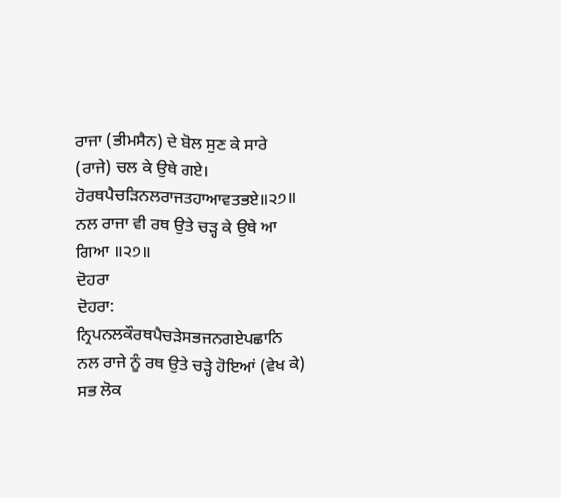ਰਾਜਾ (ਭੀਮਸੈਨ) ਦੇ ਬੋਲ ਸੁਣ ਕੇ ਸਾਰੇ (ਰਾਜੇ) ਚਲ ਕੇ ਉਥੇ ਗਏ।
ਹੋਰਥਪੈਚੜਿਨਲਰਾਜਤਹਾਆਵਤਭਏ॥੨੭॥
ਨਲ ਰਾਜਾ ਵੀ ਰਥ ਉਤੇ ਚੜ੍ਹ ਕੇ ਉਥੇ ਆ ਗਿਆ ॥੨੭॥
ਦੋਹਰਾ
ਦੋਹਰਾ:
ਨ੍ਰਿਪਨਲਕੌਰਥਪੈਚੜੇਸਭਜਨਗਏਪਛਾਨਿ
ਨਲ ਰਾਜੇ ਨੂੰ ਰਥ ਉਤੇ ਚੜ੍ਹੇ ਹੋਇਆਂ (ਵੇਖ ਕੇ) ਸਭ ਲੋਕ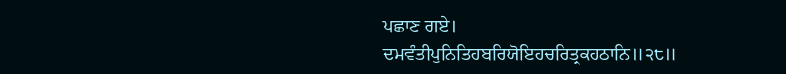ਪਛਾਣ ਗਏ।
ਦਮਵੰਤੀਪੁਨਿਤਿਹਬਰਿਯੋਇਹਚਰਿਤ੍ਰਕਹਠਾਨਿ॥੨੮॥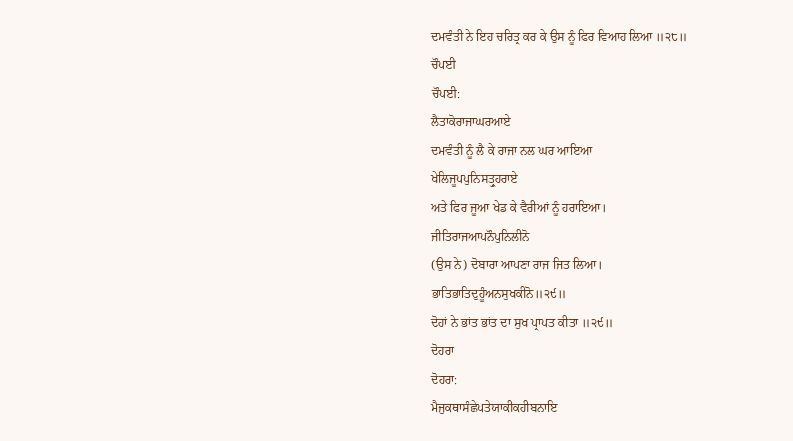ਦਮਵੰਤੀ ਨੇ ਇਹ ਚਰਿਤ੍ਰ ਕਰ ਕੇ ਉਸ ਨੂੰ ਫਿਰ ਵਿਆਹ ਲਿਆ ॥੨੮॥
ਚੌਪਈ
ਚੌਪਈ:
ਲੈਤਾਕੋਰਾਜਾਘਰਆਏ
ਦਮਵੰਤੀ ਨੂੰ ਲੈ ਕੇ ਰਾਜਾ ਨਲ ਘਰ ਆਇਆ
ਖੇਲਿਜੂਪਪੁਨਿਸਤ੍ਰੁਹਰਾਏ
ਅਤੇ ਫਿਰ ਜੂਆ ਖੇਡ ਕੇ ਵੈਰੀਆਂ ਨੂੰ ਹਰਾਇਆ।
ਜੀਤਿਰਾਜਆਪਨੌਪੁਨਿਲੀਨੋ
(ਉਸ ਨੇ) ਦੋਬਾਰਾ ਆਪਣਾ ਰਾਜ ਜਿਤ ਲਿਆ।
ਭਾਤਿਭਾਤਿਦੁਹੂੰਅਨਸੁਖਕੀਨੋ॥੨੯॥
ਦੋਹਾਂ ਨੇ ਭਾਂਤ ਭਾਂਤ ਦਾ ਸੁਖ ਪ੍ਰਾਪਤ ਕੀਤਾ ॥੨੯॥
ਦੋਹਰਾ
ਦੋਹਰਾ:
ਮੈਜੁਕਥਾਸੰਛੇਪਤੇਯਾਕੀਕਹੀਬਨਾਇ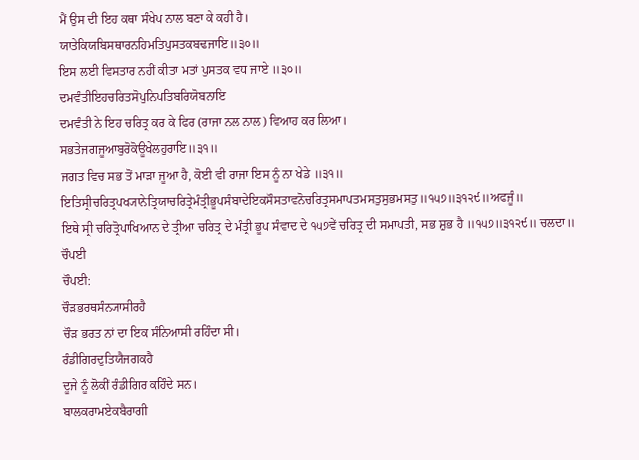ਮੈਂ ਉਸ ਦੀ ਇਹ ਕਥਾ ਸੰਖੇਪ ਨਾਲ ਬਣਾ ਕੇ ਕਹੀ ਹੈ।
ਯਾਤੇਕਿਯਬਿਸਥਾਰਨਹਿਮਤਿਪੁਸਤਕਬਢਜਾਇ॥੩੦॥
ਇਸ ਲਈ ਵਿਸਤਾਰ ਨਹੀਂ ਕੀਤਾ ਮਤਾਂ ਪੁਸਤਕ ਵਧ ਜਾਏ ॥੩੦॥
ਦਮਵੰਤੀਇਹਚਰਿਤਸੋਪੁਨਿਪਤਿਬਰਿਯੋਬਨਾਇ
ਦਮਵੰਤੀ ਨੇ ਇਹ ਚਰਿਤ੍ਰ ਕਰ ਕੇ ਫਿਰ (ਰਾਜਾ ਨਲ ਨਾਲ) ਵਿਆਹ ਕਰ ਲਿਆ।
ਸਭਤੇਜਗਜੂਆਬੁਰੋਕੋਊਖੇਲਹੁਰਾਇ॥੩੧॥
ਜਗਤ ਵਿਚ ਸਭ ਤੋਂ ਮਾੜਾ ਜੂਆ ਹੈ, ਕੋਈ ਵੀ ਰਾਜਾ ਇਸ ਨੂੰ ਨਾ ਖੇਡੇ ॥੩੧॥
ਇਤਿਸ੍ਰੀਚਰਿਤ੍ਰਪਖ੍ਯਾਨੇਤ੍ਰਿਯਾਚਰਿਤ੍ਰੇਮੰਤ੍ਰੀਭੂਪਸੰਬਾਦੇਇਕਸੌਸਤਾਵਨੋਚਰਿਤ੍ਰਸਮਾਪਤਮਸਤੁਸੁਭਮਸਤੁ॥੧੫੭॥੩੧੨੯॥ਅਫਜੂੰ॥
ਇਥੇ ਸ੍ਰੀ ਚਰਿਤ੍ਰੋਪਾਖਿਆਨ ਦੇ ਤ੍ਰੀਆ ਚਰਿਤ੍ਰ ਦੇ ਮੰਤ੍ਰੀ ਭੂਪ ਸੰਵਾਦ ਦੇ ੧੫੭ਵੇਂ ਚਰਿਤ੍ਰ ਦੀ ਸਮਾਪਤੀ, ਸਭ ਸ਼ੁਭ ਹੈ ॥੧੫੭॥੩੧੨੯॥ ਚਲਦਾ॥
ਚੌਪਈ
ਚੌਪਈ:
ਚੌੜਭਰਥਸੰਨ੍ਯਾਸੀਰਹੈ
ਚੌੜ ਭਰਤ ਨਾਂ ਦਾ ਇਕ ਸੰਨਿਆਸੀ ਰਹਿੰਦਾ ਸੀ।
ਰੰਡੀਗਿਰਦੁਤਿਯੈਜਗਕਹੈ
ਦੂਜੇ ਨੂੰ ਲੋਕੀਂ ਰੰਡੀਗਿਰ ਕਹਿੰਦੇ ਸਨ।
ਬਾਲਕਰਾਮਏਕਬੈਰਾਗੀ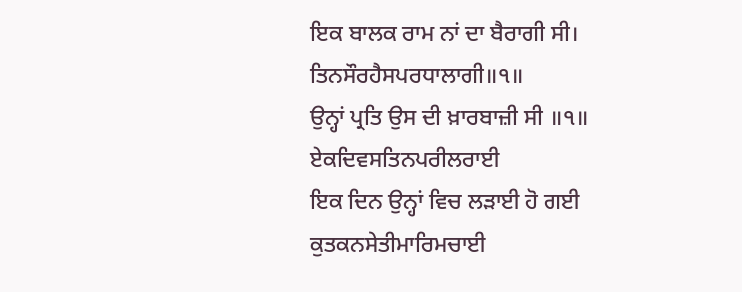ਇਕ ਬਾਲਕ ਰਾਮ ਨਾਂ ਦਾ ਬੈਰਾਗੀ ਸੀ।
ਤਿਨਸੌਰਹੈਸਪਰਧਾਲਾਗੀ॥੧॥
ਉਨ੍ਹਾਂ ਪ੍ਰਤਿ ਉਸ ਦੀ ਖ਼ਾਰਬਾਜ਼ੀ ਸੀ ॥੧॥
ਏਕਦਿਵਸਤਿਨਪਰੀਲਰਾਈ
ਇਕ ਦਿਨ ਉਨ੍ਹਾਂ ਵਿਚ ਲੜਾਈ ਹੋ ਗਈ
ਕੁਤਕਨਸੇਤੀਮਾਰਿਮਚਾਈ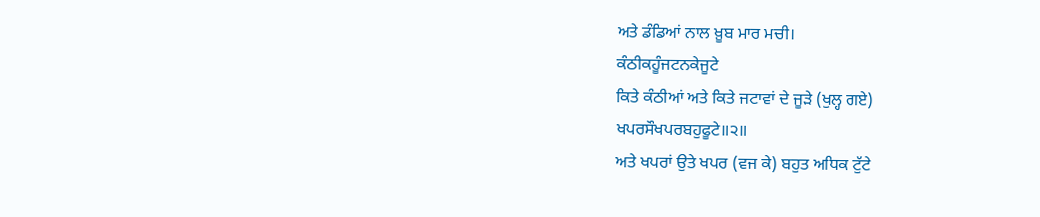ਅਤੇ ਡੰਡਿਆਂ ਨਾਲ ਖ਼ੂਬ ਮਾਰ ਮਚੀ।
ਕੰਠੀਕਹੂੰਜਟਨਕੇਜੂਟੇ
ਕਿਤੇ ਕੰਠੀਆਂ ਅਤੇ ਕਿਤੇ ਜਟਾਵਾਂ ਦੇ ਜੂੜੇ (ਖੁਲ੍ਹ ਗਏ)
ਖਪਰਸੌਖਪਰਬਹੁਫੂਟੇ॥੨॥
ਅਤੇ ਖਪਰਾਂ ਉਤੇ ਖਪਰ (ਵਜ ਕੇ) ਬਹੁਤ ਅਧਿਕ ਟੁੱਟੇ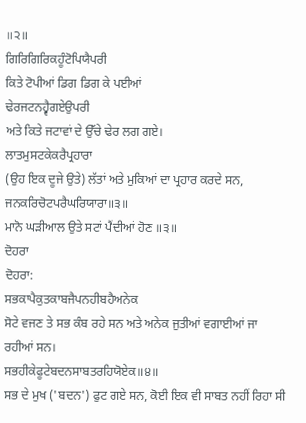॥੨॥
ਗਿਰਿਗਿਰਿਕਹੂੰਟੋਪਿਯੈਪਰੀ
ਕਿਤੇ ਟੋਪੀਆਂ ਡਿਗ ਡਿਗ ਕੇ ਪਈਆਂ
ਢੇਰਜਟਨਹ੍ਵੈਗਏਉਪਰੀ
ਅਤੇ ਕਿਤੇ ਜਟਾਵਾਂ ਦੇ ਉੱਚੇ ਢੇਰ ਲਗ ਗਏ।
ਲਾਤਮੁਸਟਕੇਕਰੈਪ੍ਰਹਾਰਾ
(ਉਹ ਇਕ ਦੂਜੇ ਉਤੇ) ਲੱਤਾਂ ਅਤੇ ਮੁਕਿਆਂ ਦਾ ਪ੍ਰਹਾਰ ਕਰਦੇ ਸਨ,
ਜਨਕਰਿਚੋਟਪਰੈਘਰਿਯਾਰਾ॥੩॥
ਮਾਨੋ ਘੜੀਆਲ ਉਤੇ ਸਟਾਂ ਪੈਂਦੀਆਂ ਹੋਣ ॥੩॥
ਦੋਹਰਾ
ਦੋਹਰਾ:
ਸਭਕਾਪੈਕੁਤਕਾਬਜੈਪਨਹੀਬਹੈਅਨੇਕ
ਸੋਟੇ ਵਜਣ ਤੇ ਸਭ ਕੰਬ ਰਹੇ ਸਨ ਅਤੇ ਅਨੇਕ ਜੁਤੀਆਂ ਵਗਾਈਆਂ ਜਾ ਰਹੀਆਂ ਸਨ।
ਸਭਹੀਕੇਫੂਟੇਬਦਨਸਾਬਤਰਹਿਯੋਏਕ॥੪॥
ਸਭ ਦੇ ਮੁਖ ('ਬਦਨ') ਫੁਟ ਗਏ ਸਨ, ਕੋਈ ਇਕ ਵੀ ਸਾਬਤ ਨਹੀਂ ਰਿਹਾ ਸੀ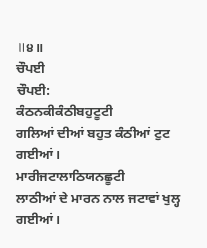॥੪॥
ਚੌਪਈ
ਚੌਪਈ:
ਕੰਠਨਕੀਕੰਠੀਬਹੁਟੂਟੀ
ਗਲਿਆਂ ਦੀਆਂ ਬਹੁਤ ਕੰਠੀਆਂ ਟੁਟ ਗਈਆਂ।
ਮਾਰੀਜਟਾਲਾਠਿਯਨਛੂਟੀ
ਲਾਠੀਆਂ ਦੇ ਮਾਰਨ ਨਾਲ ਜਟਾਵਾਂ ਖੁਲ੍ਹ ਗਈਆਂ।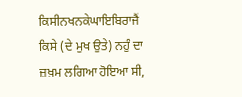ਕਿਸੀਨਖਨਕੇਘਾਇਬਿਰਾਜੈਂ
ਕਿਸੇ (ਦੇ ਮੁਖ ਉਤੇ) ਨਹੁੰ ਦਾ ਜ਼ਖ਼ਮ ਲਗਿਆ ਹੋਇਆ ਸੀ,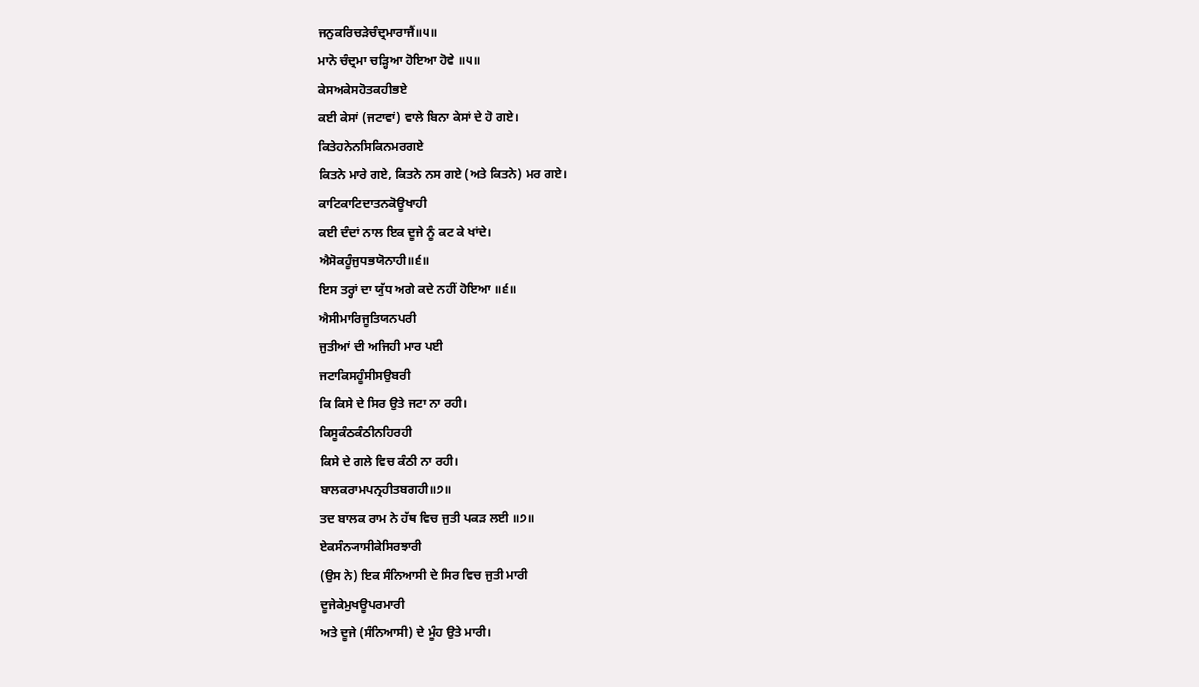ਜਨੁਕਰਿਚੜੇਚੰਦ੍ਰਮਾਰਾਜੈਂ॥੫॥
ਮਾਨੋ ਚੰਦ੍ਰਮਾ ਚੜ੍ਹਿਆ ਹੋਇਆ ਹੋਵੇ ॥੫॥
ਕੇਸਅਕੇਸਹੋਤਕਹੀਭਏ
ਕਈ ਕੇਸਾਂ (ਜਟਾਵਾਂ) ਵਾਲੇ ਬਿਨਾ ਕੇਸਾਂ ਦੇ ਹੋ ਗਏ।
ਕਿਤੇਹਨੇਨਸਿਕਿਨਮਰਗਏ
ਕਿਤਨੇ ਮਾਰੇ ਗਏ, ਕਿਤਨੇ ਨਸ ਗਏ (ਅਤੇ ਕਿਤਨੇ) ਮਰ ਗਏ।
ਕਾਟਿਕਾਟਿਦਾਤਨਕੋਊਖਾਹੀ
ਕਈ ਦੰਦਾਂ ਨਾਲ ਇਕ ਦੂਜੇ ਨੂੰ ਕਟ ਕੇ ਖਾਂਦੇ।
ਐਸੋਕਹੂੰਜੁਧਭਯੋਨਾਹੀ॥੬॥
ਇਸ ਤਰ੍ਹਾਂ ਦਾ ਯੁੱਧ ਅਗੇ ਕਦੇ ਨਹੀਂ ਹੋਇਆ ॥੬॥
ਐਸੀਮਾਰਿਜੂਤਿਯਨਪਰੀ
ਜੁਤੀਆਂ ਦੀ ਅਜਿਹੀ ਮਾਰ ਪਈ
ਜਟਾਕਿਸਹੂੰਸੀਸਉਬਰੀ
ਕਿ ਕਿਸੇ ਦੇ ਸਿਰ ਉਤੇ ਜਟਾ ਨਾ ਰਹੀ।
ਕਿਸੂਕੰਠਕੰਠੀਨਹਿਰਹੀ
ਕਿਸੇ ਦੇ ਗਲੇ ਵਿਚ ਕੰਠੀ ਨਾ ਰਹੀ।
ਬਾਲਕਰਾਮਪਨ੍ਰਹੀਤਬਗਹੀ॥੭॥
ਤਦ ਬਾਲਕ ਰਾਮ ਨੇ ਹੱਥ ਵਿਚ ਜੁਤੀ ਪਕੜ ਲਈ ॥੭॥
ਏਕਸੰਨ੍ਯਾਸੀਕੇਸਿਰਝਾਰੀ
(ਉਸ ਨੇ) ਇਕ ਸੰਨਿਆਸੀ ਦੇ ਸਿਰ ਵਿਚ ਜੁਤੀ ਮਾਰੀ
ਦੂਜੇਕੇਮੁਖਊਪਰਮਾਰੀ
ਅਤੇ ਦੂਜੇ (ਸੰਨਿਆਸੀ) ਦੇ ਮੂੰਹ ਉਤੇ ਮਾਰੀ।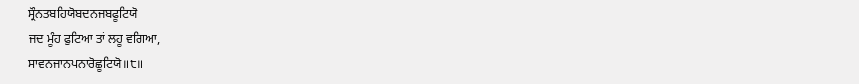ਸ੍ਰੌਨਤਬਹਿਯੋਬਦਨਜਬਫੂਟਿਯੋ
ਜਦ ਮੂੰਹ ਫੁਟਿਆ ਤਾਂ ਲਹੂ ਵਗਿਆ,
ਸਾਵਨਜਾਨਪਨਾਰੋਛੂਟਿਯੋ॥੮॥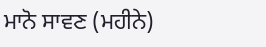ਮਾਨੋ ਸਾਵਣ (ਮਹੀਨੇ)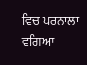ਵਿਚ ਪਰਨਾਲਾ ਵਗਿਆ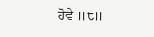ਹੋਵੇ ॥੮॥